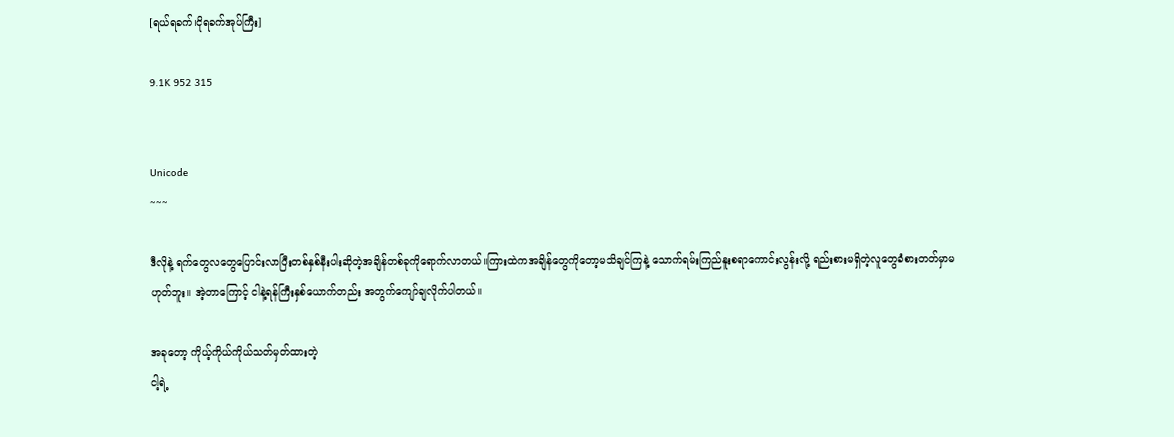[ရယ်ရခက်၊ငိုရခက်အုပ်ကြီး]

9.1K 952 315


Unicode
~~~

ဒီလိုနဲ့ ရက်တွေလတွေပြောင်းလာပြီးတစ်နှစ်နီးပါးဆိုတဲ့အချိန်တစ်ခုကိုရောက်လာတယ်။ကြားထဲကအချိန်တွေကိုတော့မသိချင်ကြနဲ့ သောက်ရမ်းကြည်နူးစရာကောင်းလွန်းလို့ ရည်းစားမရှိတဲ့လူတွေခံစားတတ်မှာမဟုတ်ဘူး။ အဲ့တာကြောင့် ငါနဲ့ရန်ကြီးနှစ်ယောက်တည်း အတွက်ကျော်ချလိုက်ပါတယ်။

အခုတော့ ကိုယ့်ကိုယ်ကိုယ်သတ်မှတ်ထားတဲ့
ငါ့ရဲ့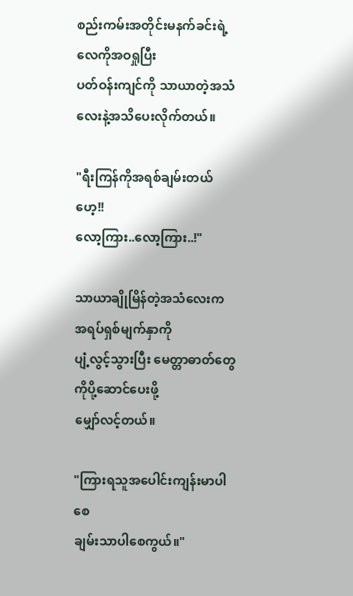စည်းကမ်းအတိုင်းမနက်ခင်းရဲ့လေကိုအဝရှုပြီး
ပတ်ဝန်းကျင်ကို သာယာတဲ့အသံလေးနဲ့အသိပေးလိုက်တယ်။

"ရီးကြန်ကိုအရစ်ချမ်းတယ်ဟေ့!!
လော့ကြား..လော့ကြား..!"

သာယာချိုမြိန်တဲ့အသံလေးက အရပ်ရှစ်မျက်နှာကို
ပျံ့လွင့်သွားပြီး မေတ္တာဓာတ်တွေကိုပို့ဆောင်ပေးဖို့
မျှော်လင့်တယ်။

"ကြားရသူအပေါင်းကျန်းမာပါစေ
ချမ်းသာပါစေကွယ်။"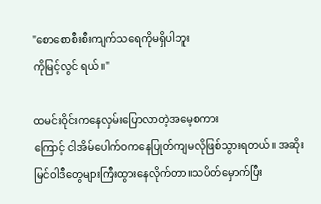"စောစောစီးစီးကျက်သရေကိုမရှိပါဘူး
ကိုမြင့်လွင် ရယ်။"

ထမင်းဝိုင်းကနေလှမ်းပြောလာတဲ့အမေ့စကား
ကြောင့် ငါအိမ်ပေါက်ဝကနေပြုတ်ကျမလိုဖြစ်သွားရတယ်။ အဆိုးမြင်ဝါဒီတွေများကြီးထွားနေလိုက်တာ။သပိတ်မှောက်ပြီး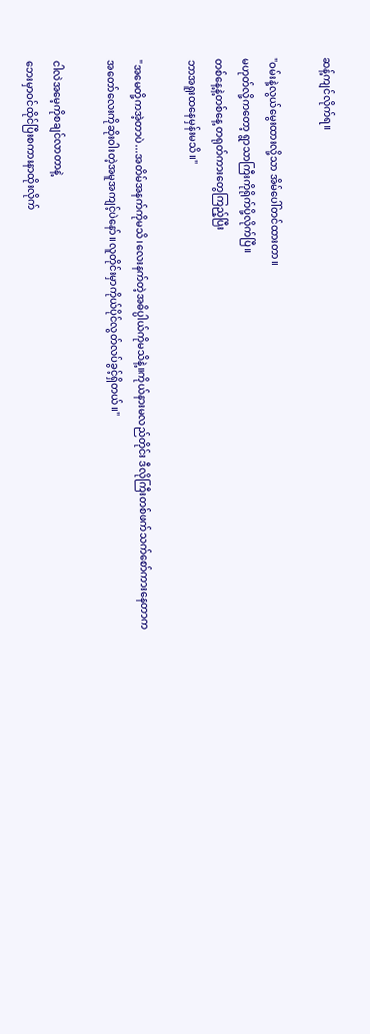ဆန့်ကျင်လိုက်ရ။

"ဝမ်းနဲ့လွယ်မွေးထားလို့သာ အိမ်ပေါ်တင်ထားတာ။
မဟုတ်လို့ကတော့ ရွာသာကြီးကိုရိုက်ပို့လိုက်ပြီ။
တစ်နေ့နဲ့တစ်နေ့ တရုတ်ကားတွေကြည့်ပြီး
ဘာအရူးထနေမှန်းမသိ။"

"အမေတို့ကအဲ့တာပဲ...အတိမ်အနက်ကိုမသိ၊လေးနက်တဲ့အဓိပ္ပါယ်ကိုမသိနဲ့။ကိုယ်နားမလည်တိုင်း ဒီလိုကြီးတစ်ဖက်သက်စော်ကားနေတာက အတော်လေးကိုဆိုးဝါးတဲ့အမူအကျင့်ပဲနော်။လူတိုင်းမှာကိုယ်ပိုင်လွတ်လပ်ခွင့်ရှိတယ်။"

ငါလဲအမေ့ကိုစချင်လာတာနဲ့
ဘေးမှာဝင်ထိုင်ပြီးစကားနာထိုးလိုက်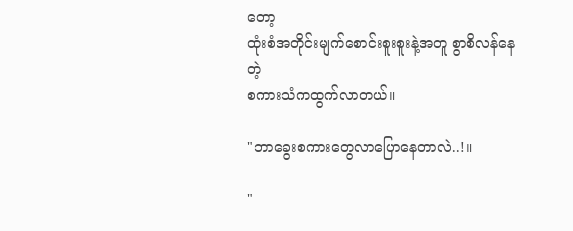တော့
ထုံးစံအတိုင်းမျက်စောင်းစူးစူးနဲ့အတူ စွာစိလန်နေတဲ့
စကားသံကထွက်လာတယ်။

"ဘာခွေးစကားတွေလာပြောနေတာလဲ..!။

"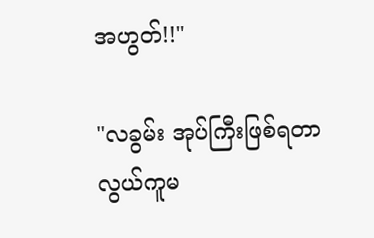အဟွတ်!!"

"လခွမ်း အုပ်ကြီးဖြစ်ရတာလွယ်ကူမ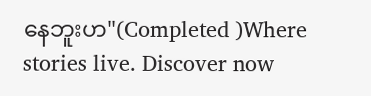နေဘူးဟ"(Completed )Where stories live. Discover now